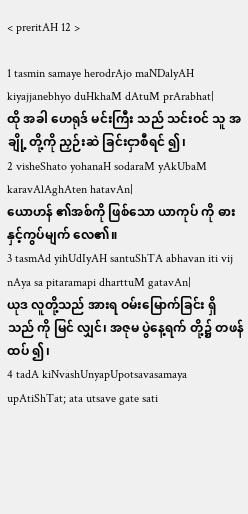< preritAH 12 >

1 tasmin samaye herodrAjo maNDalyAH kiyajjanebhyo duHkhaM dAtuM prArabhat|
ထို အခါ ဟေရုဒ် မင်းကြီး သည် သင်းဝင် သူ အချို့ တို့ကို ညှဉ်းဆဲ ခြင်းငှာစီရင် ၍၊
2 visheShato yohanaH sodaraM yAkUbaM karavAlAghAten hatavAn|
ယောဟန် ၏အစ်ကို ဖြစ်သော ယာကုပ် ကို ဓား နှင့်ကွပ်မျက် လေ၏။
3 tasmAd yihUdIyAH santuShTA abhavan iti vij nAya sa pitaramapi dharttuM gatavAn|
ယုဒ လူတို့သည် အားရ ဝမ်းမြောက်ခြင်း ရှိ သည် ကို မြင် လျှင်၊ အဇုမ ပွဲနေ့ရက် တို့၌ တဖန်ထပ် ၍၊
4 tadA kiNvashUnyapUpotsavasamaya upAtiShTat; ata utsave gate sati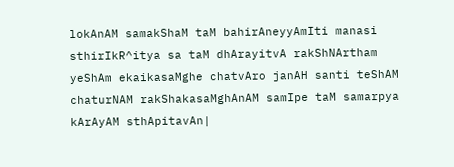lokAnAM samakShaM taM bahirAneyyAmIti manasi sthirIkR^itya sa taM dhArayitvA rakShNArtham yeShAm ekaikasaMghe chatvAro janAH santi teShAM chaturNAM rakShakasaMghAnAM samIpe taM samarpya kArAyAM sthApitavAn|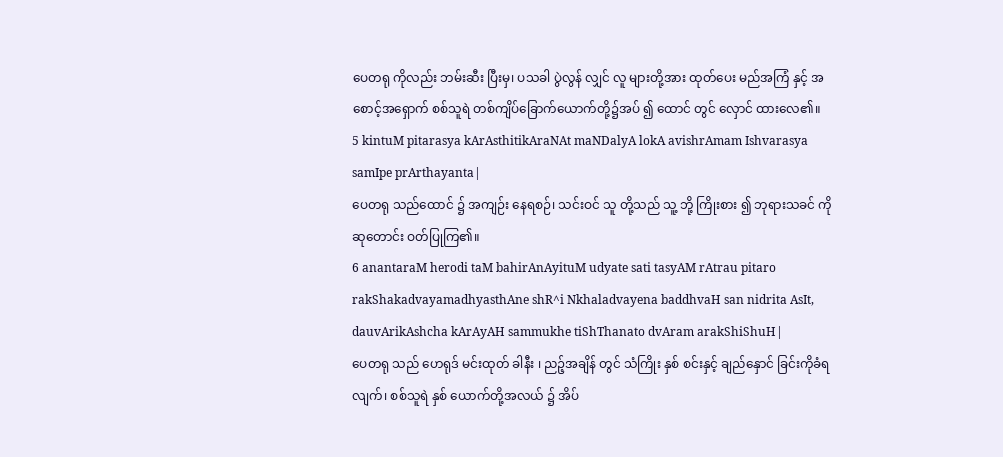ပေတရု ကိုလည်း ဘမ်းဆီး ပြီးမှ၊ ပသခါ ပွဲလွန် လျှင် လူ များတို့အား ထုတ်ပေး မည်အကြံ နှင့် အစောင့်အရှောက် စစ်သူရဲ တစ်ကျိပ်ခြောက်ယောက်တို့၌အပ် ၍ ထောင် တွင် လှောင် ထားလေ၏။
5 kintuM pitarasya kArAsthitikAraNAt maNDalyA lokA avishrAmam Ishvarasya samIpe prArthayanta|
ပေတရု သည်ထောင် ၌ အကျဉ်း နေရစဉ်၊ သင်းဝင် သူ တို့သည် သူ့ ဘို့ ကြိုးစား ၍ ဘုရားသခင် ကို ဆုတောင်း ဝတ်ပြုကြ၏။
6 anantaraM herodi taM bahirAnAyituM udyate sati tasyAM rAtrau pitaro rakShakadvayamadhyasthAne shR^i Nkhaladvayena baddhvaH san nidrita AsIt, dauvArikAshcha kArAyAH sammukhe tiShThanato dvAram arakShiShuH|
ပေတရု သည် ဟေရုဒ် မင်းထုတ် ခါနီး ၊ ညဉ့်အချိန် တွင် သံကြိုး နှစ် စင်းနှင့် ချည်နှောင် ခြင်းကိုခံရလျက်၊ စစ်သူရဲ နှစ် ယောက်တို့အလယ် ၌ အိပ်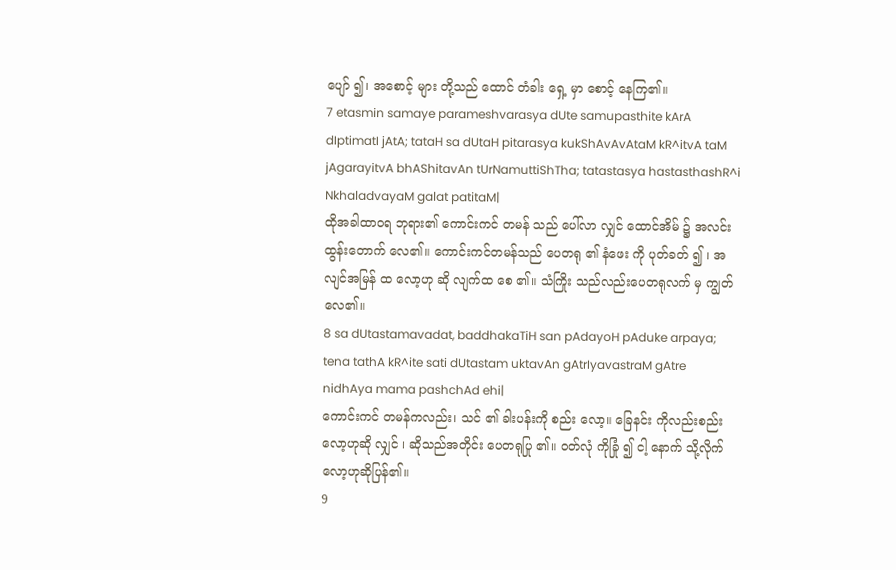ပျော် ၍၊ အစောင့် များ တို့သည် ထောင် တံခါး ရှေ့ မှာ စောင့် နေကြ၏။
7 etasmin samaye parameshvarasya dUte samupasthite kArA dIptimatI jAtA; tataH sa dUtaH pitarasya kukShAvAvAtaM kR^itvA taM jAgarayitvA bhAShitavAn tUrNamuttiShTha; tatastasya hastasthashR^i NkhaladvayaM galat patitaM|
ထိုအခါထာဝရ ဘုရား၏ ကောင်းကင် တမန် သည် ပေါ်လာ လျှင် ထောင်အိမ် ၌ အလင်း ထွန်းတောက် လေ၏။ ကောင်းကင်တမန်သည် ပေတရု ၏ နံဖေး ကို ပုတ်ခတ် ၍ ၊ အလျင်အမြန် ထ လော့ဟု ဆို လျက်ထ စေ ၏။ သံကြိုး သည်လည်းပေတရုလက် မှ ကျွတ် လေ၏။
8 sa dUtastamavadat, baddhakaTiH san pAdayoH pAduke arpaya; tena tathA kR^ite sati dUtastam uktavAn gAtrIyavastraM gAtre nidhAya mama pashchAd ehi|
ကောင်းကင် တမန်ကလည်း၊ သင် ၏ ခါးပန်းကို စည်း လော့။ ခြေနင်း ကိုလည်းစည်းလော့ဟုဆို လျှင် ၊ ဆိုသည်အတိုင်း ပေတရုပြု ၏။ ဝတ်လုံ ကိုခြုံ ၍ ငါ့ နောက် သို့လိုက်လော့ဟုဆိုပြန်၏။
9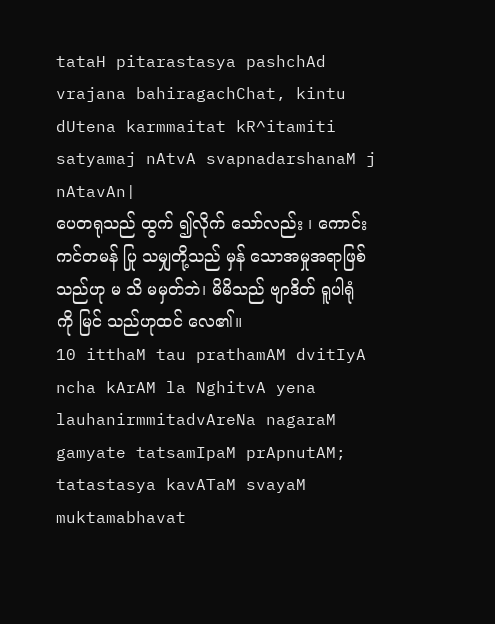tataH pitarastasya pashchAd vrajana bahiragachChat, kintu dUtena karmmaitat kR^itamiti satyamaj nAtvA svapnadarshanaM j nAtavAn|
ပေတရုသည် ထွက် ၍လိုက် သော်လည်း ၊ ကောင်းကင်တမန် ပြု သမျှတို့သည် မှန် သောအမှုအရာဖြစ် သည်ဟု မ သိ မမှတ်ဘဲ၊ မိမိသည် ဗျာဒိတ် ရူပါရုံကို မြင် သည်ဟုထင် လေ၏။
10 itthaM tau prathamAM dvitIyA ncha kArAM la NghitvA yena lauhanirmmitadvAreNa nagaraM gamyate tatsamIpaM prApnutAM; tatastasya kavATaM svayaM muktamabhavat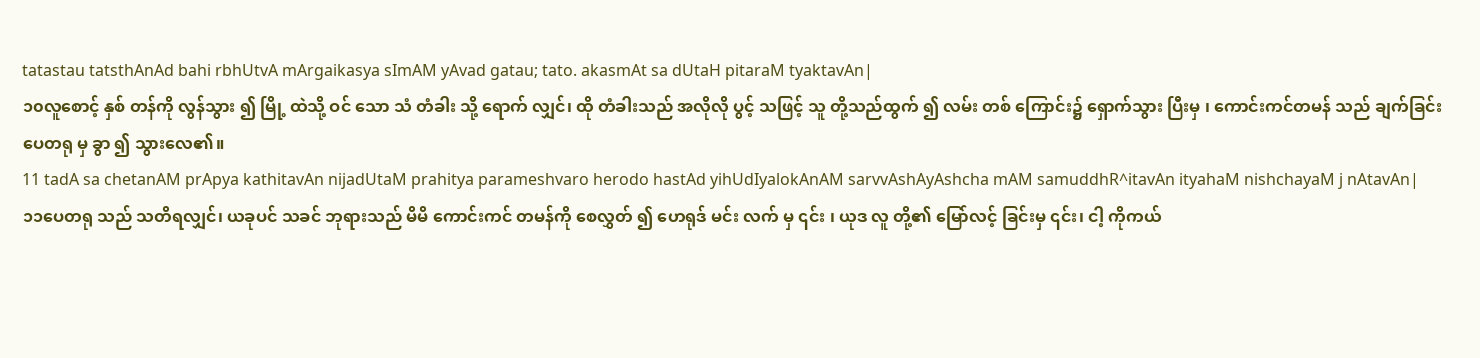tatastau tatsthAnAd bahi rbhUtvA mArgaikasya sImAM yAvad gatau; tato. akasmAt sa dUtaH pitaraM tyaktavAn|
၁၀လူစောင့် နှစ် တန်ကို လွန်သွား ၍ မြို့ ထဲသို့ ဝင် သော သံ တံခါး သို့ ရောက် လျှင်၊ ထို တံခါးသည် အလိုလို ပွင့် သဖြင့် သူ တို့သည်ထွက် ၍ လမ်း တစ် ကြောင်း၌ ရှောက်သွား ပြီးမှ ၊ ကောင်းကင်တမန် သည် ချက်ခြင်း ပေတရု မှ ခွာ ၍ သွားလေ၏။
11 tadA sa chetanAM prApya kathitavAn nijadUtaM prahitya parameshvaro herodo hastAd yihUdIyalokAnAM sarvvAshAyAshcha mAM samuddhR^itavAn ityahaM nishchayaM j nAtavAn|
၁၁ပေတရု သည် သတိရလျှင်၊ ယခုပင် သခင် ဘုရားသည် မိမိ ကောင်းကင် တမန်ကို စေလွှတ် ၍ ဟေရုဒ် မင်း လက် မှ ၎င်း ၊ ယုဒ လူ တို့၏ မြော်လင့် ခြင်းမှ ၎င်း၊ ငါ့ ကိုကယ်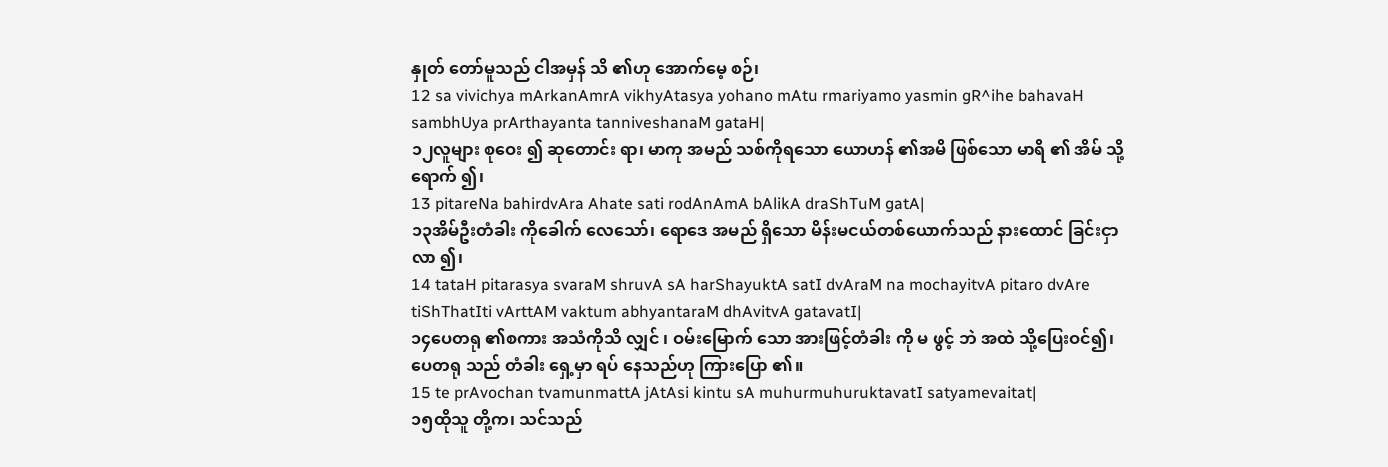နှုတ် တော်မူသည် ငါအမှန် သိ ၏ဟု အောက်မေ့ စဉ်၊
12 sa vivichya mArkanAmrA vikhyAtasya yohano mAtu rmariyamo yasmin gR^ihe bahavaH sambhUya prArthayanta tanniveshanaM gataH|
၁၂လူများ စုဝေး ၍ ဆုတောင်း ရာ၊ မာကု အမည် သစ်ကိုရသော ယောဟန် ၏အမိ ဖြစ်သော မာရိ ၏ အိမ် သို့ရောက် ၍၊
13 pitareNa bahirdvAra Ahate sati rodAnAmA bAlikA draShTuM gatA|
၁၃အိမ်ဦးတံခါး ကိုခေါက် လေသော်၊ ရောဒေ အမည် ရှိသော မိန်းမငယ်တစ်ယောက်သည် နားထောင် ခြင်းငှာလာ ၍၊
14 tataH pitarasya svaraM shruvA sA harShayuktA satI dvAraM na mochayitvA pitaro dvAre tiShThatIti vArttAM vaktum abhyantaraM dhAvitvA gatavatI|
၁၄ပေတရု ၏စကား အသံကိုသိ လျှင် ၊ ဝမ်းမြောက် သော အားဖြင့်တံခါး ကို မ ဖွင့် ဘဲ အထဲ သို့ပြေးဝင်၍၊ ပေတရု သည် တံခါး ရှေ့မှာ ရပ် နေသည်ဟု ကြားပြော ၏။
15 te prAvochan tvamunmattA jAtAsi kintu sA muhurmuhuruktavatI satyamevaitat|
၁၅ထိုသူ တို့က၊ သင်သည်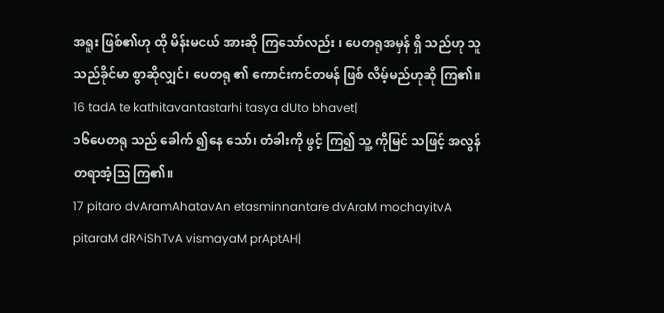အရူး ဖြစ်၏ဟု ထို မိန်းမငယ် အားဆို ကြသော်လည်း ၊ ပေတရုအမှန် ရှိ သည်ဟု သူသည်ခိုင်မာ စွာဆိုလျှင်၊ ပေတရု ၏ ကောင်းကင်တမန် ဖြစ် လိမ့်မည်ဟုဆို ကြ၏။
16 tadA te kathitavantastarhi tasya dUto bhavet|
၁၆ပေတရု သည် ခေါက် ၍နေ သော်၊ တံခါးကို ဖွင့် ကြ၍ သူ့ ကိုမြင် သဖြင့် အလွန်တရာအံ့ဩ ကြ၏။
17 pitaro dvAramAhatavAn etasminnantare dvAraM mochayitvA pitaraM dR^iShTvA vismayaM prAptAH|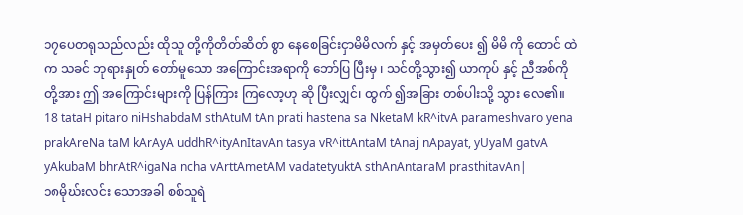၁၇ပေတရုသည်လည်း ထိုသူ တို့ကိုတိတ်ဆိတ် စွာ နေစေခြင်းငှာမိမိလက် နှင့် အမှတ်ပေး ၍ မိမိ ကို ထောင် ထဲက သခင် ဘုရားနှုတ် တော်မူသော အကြောင်းအရာကို ဘော်ပြ ပြီးမှ ၊ သင်တို့သွား၍ ယာကုပ် နှင့် ညီအစ်ကို တို့အား ဤ အကြောင်းများကို ပြန်ကြား ကြလော့ဟု ဆို ပြီးလျှင်၊ ထွက် ၍အခြား တစ်ပါးသို့ သွား လေ၏။
18 tataH pitaro niHshabdaM sthAtuM tAn prati hastena sa NketaM kR^itvA parameshvaro yena prakAreNa taM kArAyA uddhR^ityAnItavAn tasya vR^ittAntaM tAnaj nApayat, yUyaM gatvA yAkubaM bhrAtR^igaNa ncha vArttAmetAM vadatetyuktA sthAnAntaraM prasthitavAn|
၁၈မိုဃ်းလင်း သောအခါ စစ်သူရဲ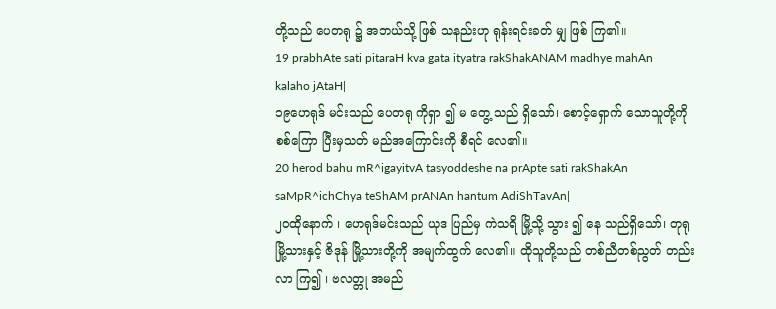တို့သည် ပေတရု ၌ အဘယ်သို့ ဖြစ် သနည်းဟု ရုန်းရင်းခတ် မျှ ဖြစ် ကြ၏။
19 prabhAte sati pitaraH kva gata ityatra rakShakANAM madhye mahAn kalaho jAtaH|
၁၉ဟေရုဒ် မင်းသည် ပေတရု ကိုရှာ ၍ မ တွေ့ သည် ရှိသော်၊ စောင့်ရှောက် သောသူတို့ကို စစ်ကြော ပြီးမှသတ် မည်အကြောင်းကို စီရင် လေ၏။
20 herod bahu mR^igayitvA tasyoddeshe na prApte sati rakShakAn saMpR^ichChya teShAM prANAn hantum AdiShTavAn|
၂၀ထိုနောက် ၊ ဟေရုဒ်မင်းသည် ယုဒ ပြည်မှ ကဲသရိ မြို့သို့ သွား ၍ နေ သည်ရှိသော်၊ တုရု မြို့သားနှင့် ဇိဒုန် မြို့သားတို့ကို အမျက်ထွက် လေ၏။ ထိုသူတို့သည် တစ်ညီတစ်ညွတ် တည်းလာ ကြ၍ ၊ ဗလတ္တု အမည်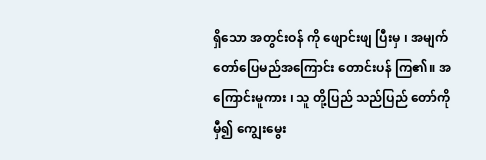ရှိသော အတွင်းဝန် ကို ဖျောင်းဖျ ပြီးမှ ၊ အမျက် တော်ပြေမည်အကြောင်း တောင်းပန် ကြ၏။ အကြောင်းမူကား ၊ သူ တို့ပြည် သည်ပြည် တော်ကိုမှီ၍ ကျွေးမွေး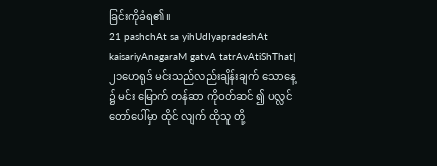ခြင်းကိုခံရ၏။
21 pashchAt sa yihUdIyapradeshAt kaisariyAnagaraM gatvA tatrAvAtiShThat|
၂၁ဟေရုဒ် မင်းသည်လည်းချိန်းချက် သောနေ့ ၌ မင်း မြောက် တန်ဆာ ကိုဝတ်ဆင် ၍ ပလ္လင် တော်ပေါ်မှာ ထိုင် လျက် ထိုသူ တို့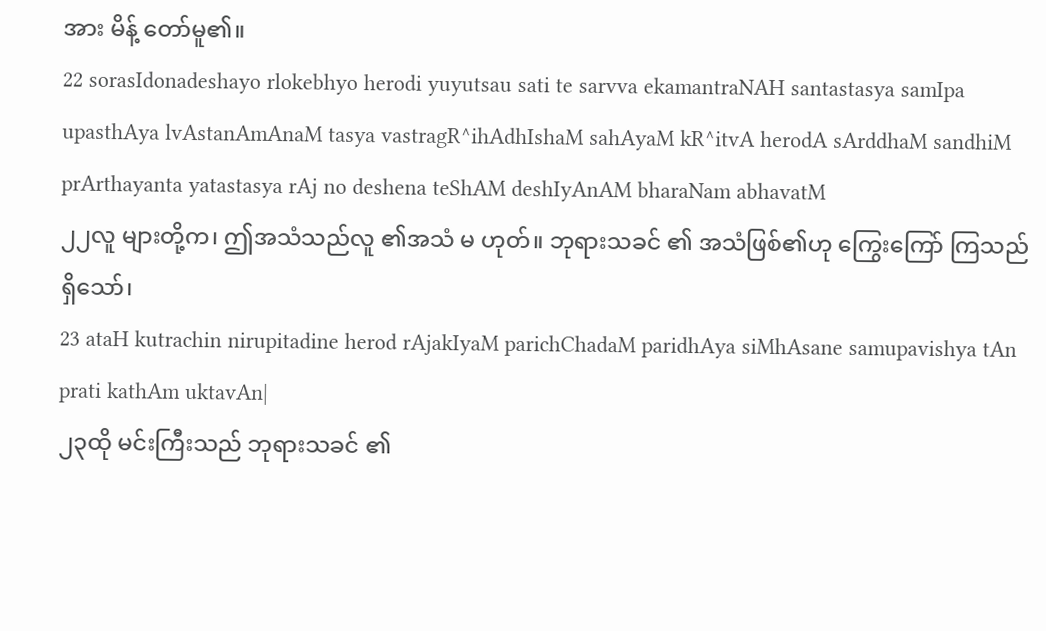အား မိန့် တော်မူ၏။
22 sorasIdonadeshayo rlokebhyo herodi yuyutsau sati te sarvva ekamantraNAH santastasya samIpa upasthAya lvAstanAmAnaM tasya vastragR^ihAdhIshaM sahAyaM kR^itvA herodA sArddhaM sandhiM prArthayanta yatastasya rAj no deshena teShAM deshIyAnAM bharaNam abhavatM
၂၂လူ များတို့က၊ ဤအသံသည်လူ ၏အသံ မ ဟုတ်။ ဘုရားသခင် ၏ အသံဖြစ်၏ဟု ကြွေးကြော် ကြသည် ရှိသော်၊
23 ataH kutrachin nirupitadine herod rAjakIyaM parichChadaM paridhAya siMhAsane samupavishya tAn prati kathAm uktavAn|
၂၃ထို မင်းကြီးသည် ဘုရားသခင် ၏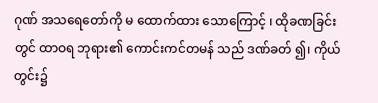ဂုဏ် အသရေတော်ကို မ ထောက်ထား သောကြောင့် ၊ ထိုခဏခြင်း တွင် ထာဝရ ဘုရား၏ ကောင်းကင်တမန် သည် ဒဏ်ခတ် ၍၊ ကိုယ်တွင်း၌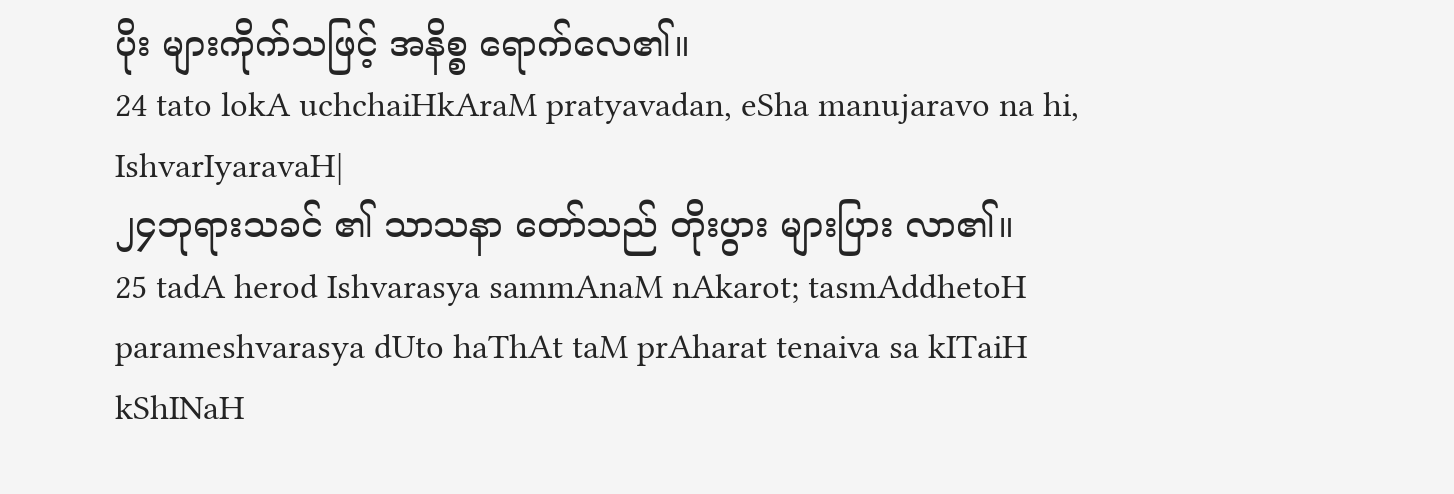ပိုး များကိုက်သဖြင့် အနိစ္စ ရောက်လေ၏။
24 tato lokA uchchaiHkAraM pratyavadan, eSha manujaravo na hi, IshvarIyaravaH|
၂၄ဘုရားသခင် ၏ သာသနာ တော်သည် တိုးပွား များပြား လာ၏။
25 tadA herod Ishvarasya sammAnaM nAkarot; tasmAddhetoH parameshvarasya dUto haThAt taM prAharat tenaiva sa kITaiH kShINaH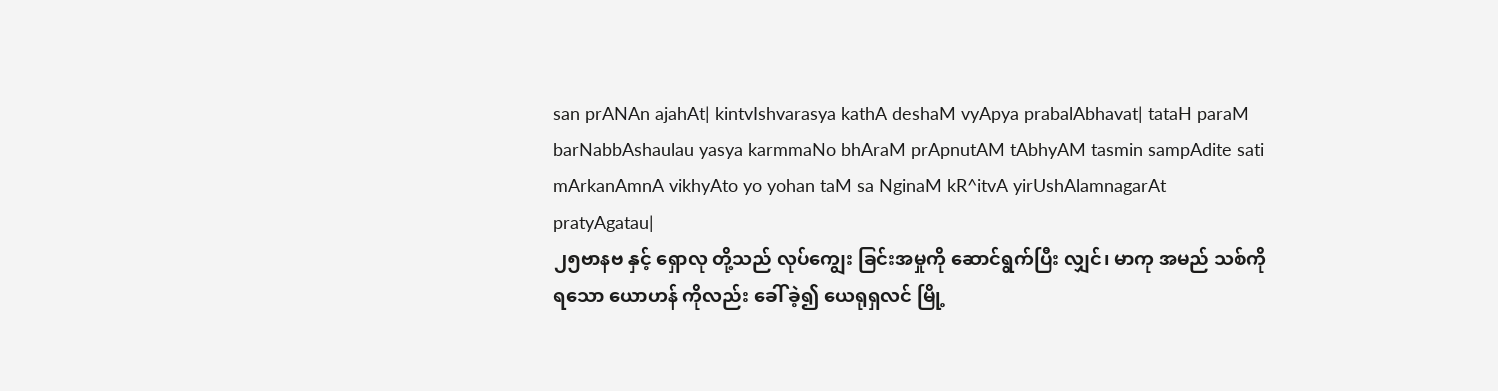san prANAn ajahAt| kintvIshvarasya kathA deshaM vyApya prabalAbhavat| tataH paraM barNabbAshaulau yasya karmmaNo bhAraM prApnutAM tAbhyAM tasmin sampAdite sati mArkanAmnA vikhyAto yo yohan taM sa NginaM kR^itvA yirUshAlamnagarAt pratyAgatau|
၂၅ဗာနဗ နှင့် ရှောလု တို့သည် လုပ်ကျွေး ခြင်းအမှုကို ဆောင်ရွက်ပြီး လျှင်၊ မာကု အမည် သစ်ကိုရသော ယောဟန် ကိုလည်း ခေါ် ခဲ့၍ ယေရုရှလင် မြို့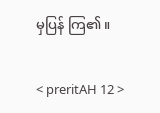မှပြန် ကြ၏။

< preritAH 12 >